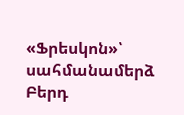«Ֆրեսկոն»՝ սահմանամերձ Բերդ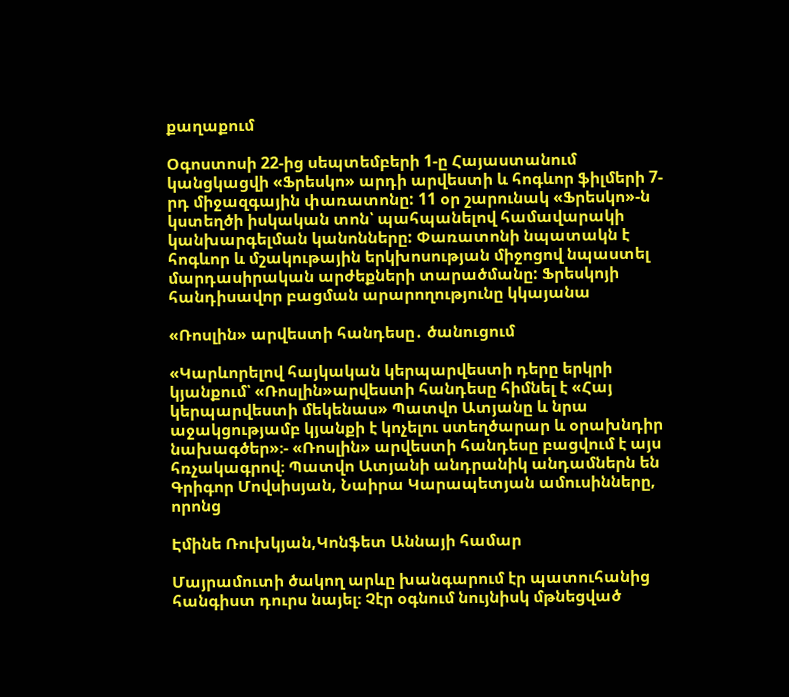քաղաքում

Օգոստոսի 22-ից սեպտեմբերի 1-ը Հայաստանում կանցկացվի «Ֆրեսկո» արդի արվեստի և հոգևոր ֆիլմերի 7-րդ միջազգային փառատոնը: 11 օր շարունակ «Ֆրեսկո»-ն կստեղծի իսկական տոն՝ պահպանելով համավարակի կանխարգելման կանոնները: Փառատոնի նպատակն է հոգևոր և մշակութային երկխոսության միջոցով նպաստել մարդասիրական արժեքների տարածմանը: Ֆրեսկոյի հանդիսավոր բացման արարողությունը կկայանա

«Ռոսլին» արվեստի հանդեսը․ ծանուցում

«Կարևորելով հայկական կերպարվեստի դերը երկրի կյանքում՝ «Ռոսլին»արվեստի հանդեսը հիմնել է «Հայ կերպարվեստի մեկենաս» Պատվո Ատյանը և նրա աջակցությամբ կյանքի է կոչելու ստեղծարար և օրախնդիր նախագծեր»։- «Ռոսլին» արվեստի հանդեսը բացվում է այս հռչակագրով։ Պատվո Ատյանի անդրանիկ անդամներն են Գրիգոր Մովսիսյան, Նաիրա Կարապետյան ամուսինները, որոնց

Էմինե Ռուխկյան,Կոնֆետ Աննայի համար

Մայրամուտի ծակող արևը խանգարում էր պատուհանից հանգիստ դուրս նայել։ Չէր օգնում նույնիսկ մթնեցված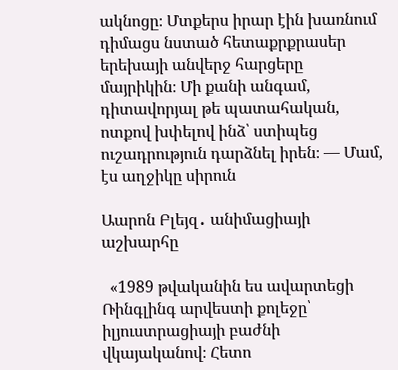ակնոցը։ Մտքերս իրար էին խառնում դիմացս նստած հետաքրքրասեր երեխայի անվերջ հարցերը մայրիկին։ Մի քանի անգամ, դիտավորյալ թե պատահական, ոտքով խփելով ինձ՝ ստիպեց ուշադրություն դարձնել իրեն։ — Մամ, էս աղջիկը սիրուն

Աարոն Բլեյզ․ անիմացիայի աշխարհը

  «1989 թվականին ես ավարտեցի Ռինգլինգ արվեստի քոլեջը՝ իլյուստրացիայի բաժնի վկայականով։ Հետո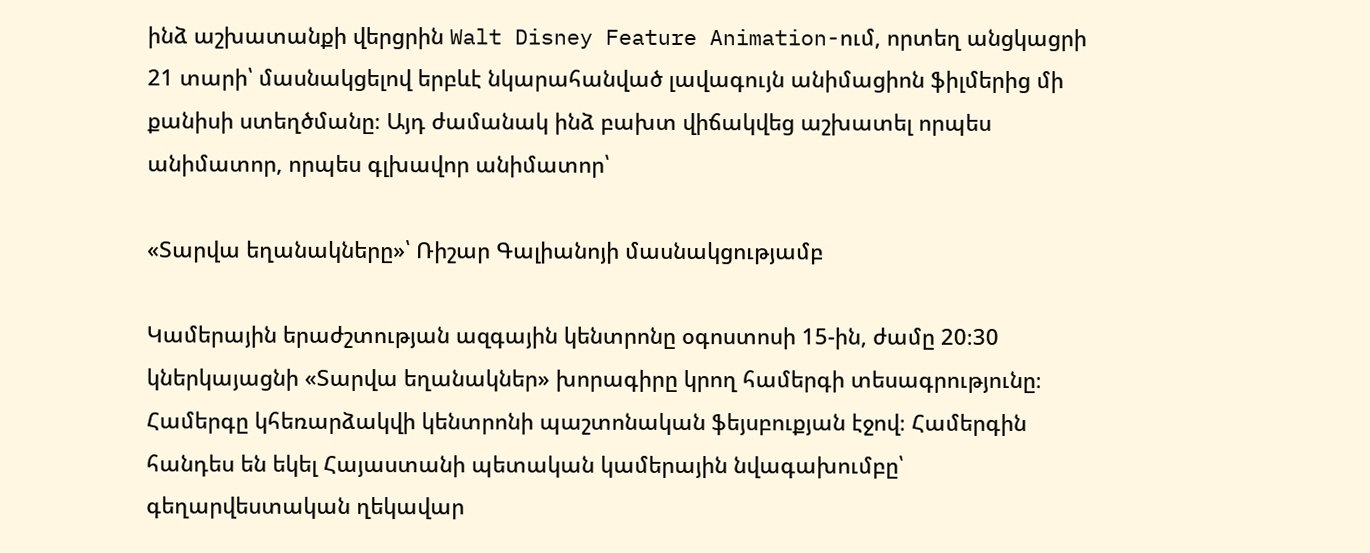ինձ աշխատանքի վերցրին Walt Disney Feature Animation-ում, որտեղ անցկացրի 21 տարի՝ մասնակցելով երբևէ նկարահանված լավագույն անիմացիոն ֆիլմերից մի քանիսի ստեղծմանը։ Այդ ժամանակ ինձ բախտ վիճակվեց աշխատել որպես անիմատոր, որպես գլխավոր անիմատոր՝

«Տարվա եղանակները»՝ Ռիշար Գալիանոյի մասնակցությամբ

Կամերային երաժշտության ազգային կենտրոնը օգոստոսի 15-ին, ժամը 20։30 կներկայացնի «Տարվա եղանակներ» խորագիրը կրող համերգի տեսագրությունը։ Համերգը կհեռարձակվի կենտրոնի պաշտոնական ֆեյսբուքյան էջով։ Համերգին հանդես են եկել Հայաստանի պետական կամերային նվագախումբը՝ գեղարվեստական ղեկավար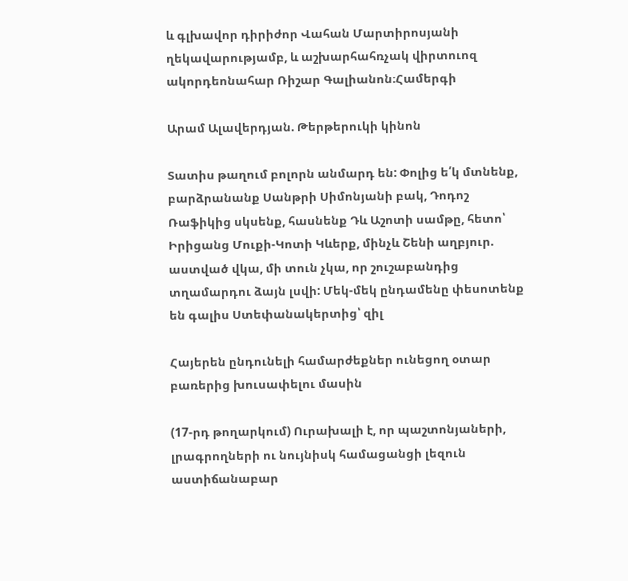և գլխավոր դիրիժոր Վահան Մարտիրոսյանի ղեկավարությամբ, և աշխարհահռչակ վիրտուոզ ակորդեոնահար Ռիշար Գալիանոն։Համերգի

Արամ Ալավերդյան. Թերթերուկի կինոն

Տատիս թաղում բոլորն անմարդ են: Փոլից ե՛կ մտնենք, բարձրանանք Սանթրի Սիմոնյանի բակ, Դոդոշ Ռաֆիկից սկսենք, հասնենք Դև Աշոտի սամթը, հետո՝ Իրիցանց Մուքի-Կոտի Կևերք, մինչև Շենի աղբյուր. աստված վկա, մի տուն չկա, որ շուշաբանդից տղամարդու ձայն լսվի: Մեկ-մեկ ընդամենը փեսոտենք են գալիս Ստեփանակերտից՝ զիլ

Հայերեն ընդունելի համարժեքներ ունեցող օտար բառերից խուսափելու մասին

(17-րդ թողարկում) Ուրախալի է, որ պաշտոնյաների, լրագրողների ու նույնիսկ համացանցի լեզուն աստիճանաբար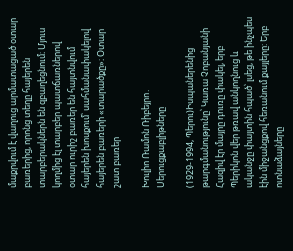մաքրվում է վաղուց արմատացած օտար բառերից, որոնց տեղը հայերեն տարբերակներն են զբաղեցնում։ Մյուս կողմից էլ տարբեր պատճառներով օտար ուրիշ բառեր են հայտնվում հայերեն խոսքում՝ սահմանափակելով հայերեն բառերի «տարածքը»։ Օտար շատ բառեր

Խուլիո Ռամոն Ռիբեյրո․ Սերուցքաբլիթները

(1929-1994, Պերու)Իսպաներենից թարգմանությունը՝ Կառա Չոբանյանի Հազիվ էր մայրը դուռը փակել, երբ Պերիկոն վեր թռավ անկողնուց և ականջը փայտին հպած՝ լսեց, թե ինչպես էին միջանցքով հեռանում քայլերը: Երբ ոտնաձայները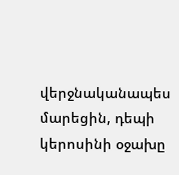վերջնականապես մարեցին, դեպի կերոսինի օջախը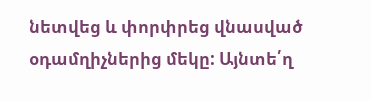նետվեց և փորփրեց վնասված օդամղիչներից մեկը: Այնտե՛ղ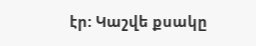էր: Կաշվե քսակը